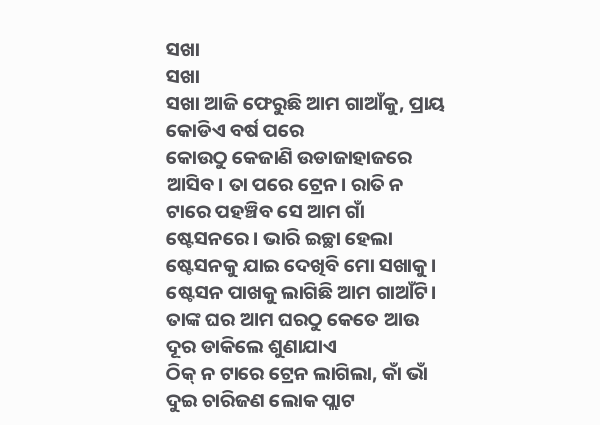ସଖା
ସଖା
ସଖା ଆଜି ଫେରୁଛି ଆମ ଗାଆଁକୁ, ପ୍ରାୟ କୋଡିଏ ବର୍ଷ ପରେ
କୋଉଠୁ କେଜାଣି ଉଡାଜାହାଜରେ ଆସିବ। ତା ପରେ ଟ୍ରେନ। ରାତି ନ ଟାରେ ପହଞ୍ଚିବ ସେ ଆମ ଗାଁ ଷ୍ଟେସନରେ। ଭାରି ଇଚ୍ଛା ହେଲା ଷ୍ଟେସନକୁ ଯାଇ ଦେଖିବି ମୋ ସଖାକୁ। ଷ୍ଟେସନ ପାଖକୁ ଲାଗିଛି ଆମ ଗାଆଁଟି। ତାଙ୍କ ଘର ଆମ ଘରଠୁ କେତେ ଆଉ ଦୂର ଡାକିଲେ ଶୁଣାଯାଏ
ଠିକ୍ ନ ଟାରେ ଟ୍ରେନ ଲାଗିଲା, କାଁ ଭାଁ ଦୁଇ ଚାରିଜଣ ଲୋକ ପ୍ଲାଟ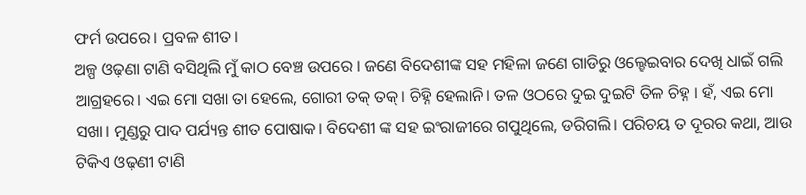ଫର୍ମ ଉପରେ। ପ୍ରବଳ ଶୀତ।
ଅଳ୍ପ ଓଢ଼ଣା ଟାଣି ବସିଥିଲି ମୁଁ କାଠ ବେଞ୍ଚ ଉପରେ । ଜଣେ ବିଦେଶୀଙ୍କ ସହ ମହିଳା ଜଣେ ଗାଡିରୁ ଓଲ୍ହେଇବାର ଦେଖି ଧାଇଁ ଗଲି ଆଗ୍ରହରେ। ଏଇ ମୋ ସଖା ତା ହେଲେ, ଗୋରୀ ତକ୍ ତକ୍। ଚିହ୍ନି ହେଲାନି। ତଳ ଓଠରେ ଦୁଇ ଦୁଇଟି ତିଳ ଚିହ୍ନ । ହଁ, ଏଇ ମୋ ସଖା। ମୁଣ୍ଡରୁ ପାଦ ପର୍ଯ୍ୟନ୍ତ ଶୀତ ପୋଷାକ। ବିଦେଶୀ ଙ୍କ ସହ ଇଂରାଜୀରେ ଗପୁଥିଲେ, ଡରିଗଲି। ପରିଚୟ ତ ଦୂରର କଥା, ଆଉ ଟିକିଏ ଓଢ଼ଣୀ ଟାଣି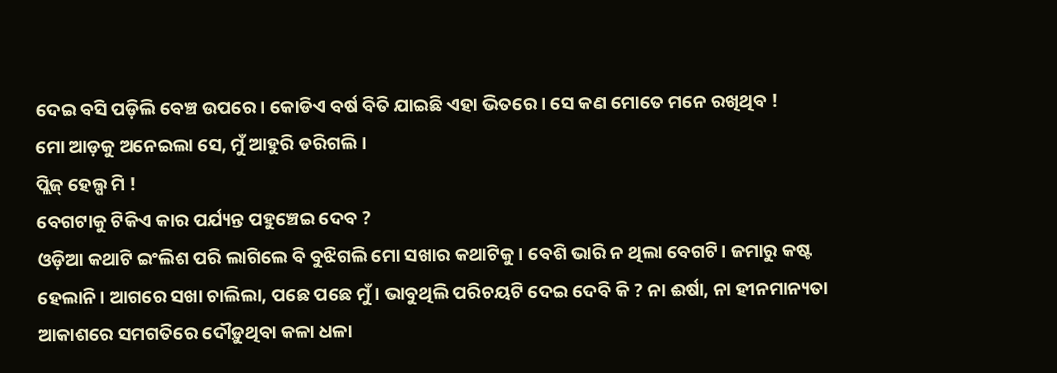ଦେଇ ବସି ପଡ଼ିଲି ବେଞ୍ଚ ଉପରେ। କୋଡିଏ ବର୍ଷ ବିତି ଯାଇଛି ଏହା ଭିତରେ। ସେ କଣ ମୋତେ ମନେ ରଖିଥିବ !
ମୋ ଆଡ଼କୁ ଅନେଇଲା ସେ, ମୁଁ ଆହୁରି ଡରିଗଲି।
ପ୍ଲିଜ୍ ହେଲ୍ପ ମି !
ବେଗଟାକୁ ଟିକିଏ କାର ପର୍ଯ୍ୟନ୍ତ ପହୁଞ୍ଚେଇ ଦେବ ?
ଓଡ଼ିଆ କଥାଟି ଇଂଲିଶ ପରି ଲାଗିଲେ ବି ବୁଝିଗଲି ମୋ ସଖାର କଥାଟିକୁ। ବେଶି ଭାରି ନ ଥିଲା ବେଗଟି। ଜମାରୁ କଷ୍ଟ ହେଲାନି। ଆଗରେ ସଖା ଚାଲିଲା, ପଛେ ପଛେ ମୁଁ। ଭାବୁଥିଲି ପରିଚୟଟି ଦେଇ ଦେବି କି ? ନା ଈର୍ଷା, ନା ହୀନମାନ୍ୟତା ଆକାଶରେ ସମଗତିରେ ଦୌଡ଼ୁଥିବା କଳା ଧଳା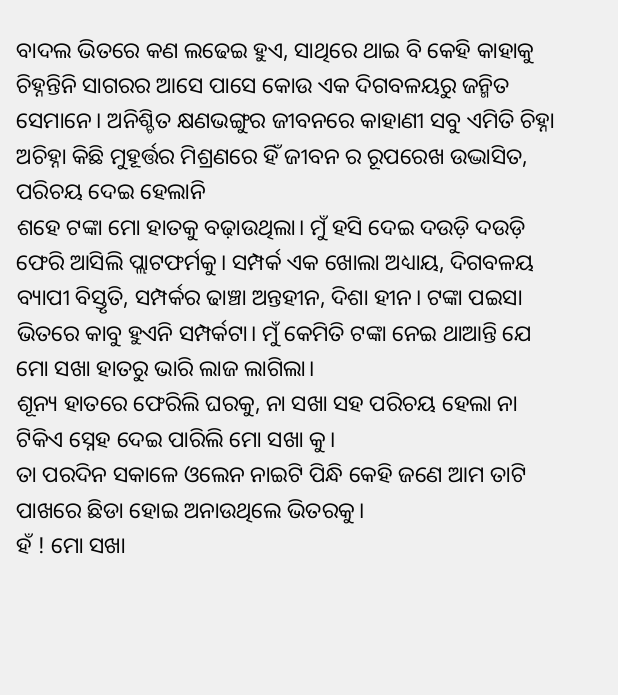ବାଦଲ ଭିତରେ କଣ ଲଢେଇ ହୁଏ, ସାଥିରେ ଥାଇ ବି କେହି କାହାକୁ ଚିହ୍ନନ୍ତିନି ସାଗରର ଆସେ ପାସେ କୋଉ ଏକ ଦିଗବଳୟରୁ ଜନ୍ମିତ ସେମାନେ। ଅନିଶ୍ଚିତ କ୍ଷଣଭଙ୍ଗୁର ଜୀବନରେ କାହାଣୀ ସବୁ ଏମିତି ଚିହ୍ନା ଅଚିହ୍ନା କିଛି ମୁହୂର୍ତ୍ତର ମିଶ୍ରଣରେ ହିଁ ଜୀବନ ର ରୂପରେଖ ଉଦ୍ଭାସିତ, ପରିଚୟ ଦେଇ ହେଲାନି
ଶହେ ଟଙ୍କା ମୋ ହାତକୁ ବଢ଼ାଉଥିଲା। ମୁଁ ହସି ଦେଇ ଦଉଡ଼ି ଦଉଡ଼ି ଫେରି ଆସିଲି ପ୍ଲାଟଫର୍ମକୁ। ସମ୍ପର୍କ ଏକ ଖୋଲା ଅଧ୍ୟାୟ, ଦିଗବଳୟ ବ୍ୟାପୀ ବିସ୍ତୃତି, ସମ୍ପର୍କର ଢାଞ୍ଚା ଅନ୍ତହୀନ, ଦିଶା ହୀନ। ଟଙ୍କା ପଇସା ଭିତରେ କାବୁ ହୁଏନି ସମ୍ପର୍କଟା। ମୁଁ କେମିତି ଟଙ୍କା ନେଇ ଥାଆନ୍ତି ଯେ ମୋ ସଖା ହାତରୁ ଭାରି ଲାଜ ଲାଗିଲା।
ଶୂନ୍ୟ ହାତରେ ଫେରିଲି ଘରକୁ, ନା ସଖା ସହ ପରିଚୟ ହେଲା ନା ଟିକିଏ ସ୍ନେହ ଦେଇ ପାରିଲି ମୋ ସଖା କୁ।
ତା ପରଦିନ ସକାଳେ ଓଲେନ ନାଇଟି ପିନ୍ଧି କେହି ଜଣେ ଆମ ତାଟି ପାଖରେ ଛିଡା ହୋଇ ଅନାଉଥିଲେ ଭିତରକୁ।
ହଁ ! ମୋ ସଖା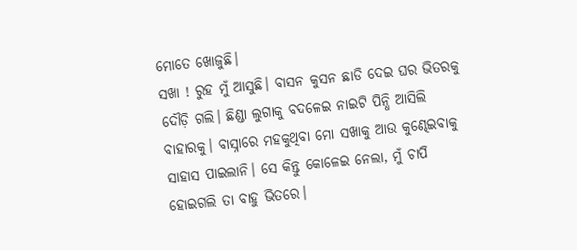ମୋତେ ଖୋଜୁଛି।
ସଖା ! ରୁହ ମୁଁ ଆସୁଛି। ବାସନ କୁସନ ଛାଡି ଦେଇ ଘର ଭିତରକୁ ଦୌଡ଼ି ଗଲି। ଛିଣ୍ଡା ଲୁଗାକୁ ବଦଳେଇ ନାଇଟି ପିନ୍ଧି ଆସିଲି ବାହାରକୁ। ବାସ୍ନାରେ ମହକୁଥିବା ମୋ ସଖାକୁ ଆଉ କୁଣ୍ଢେଇବାକୁ ସାହାସ ପାଇଲାନି। ସେ କିନ୍ତୁ କୋଳେଇ ନେଲା, ମୁଁ ଚାପି ହୋଇଗଲି ତା ବାହୁ ଭିତରେ।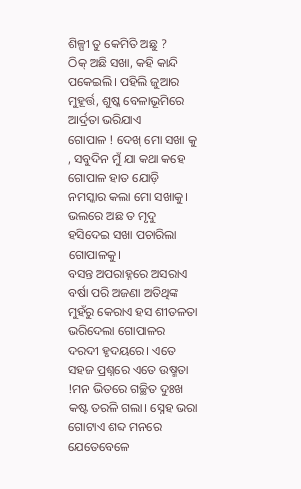ଶିଳ୍ପୀ ତୁ କେମିତି ଅଛୁ ?
ଠିକ୍ ଅଛି ସଖା, କହି କାନ୍ଦି ପକେଇଲି। ପହିଲି ଜୁଆର ମୁହୂର୍ତ୍ତ, ଶୁଷ୍କ ବେଳାଭୂମିରେ ଆର୍ଦ୍ରତା ଭରିଯାଏ
ଗୋପାଳ ! ଦେଖ୍ ମୋ ସଖା କୁ , ସବୁଦିନ ମୁଁ ଯା କଥା କହେ ଗୋପାଳ ହାତ ଯୋଡ଼ି ନମସ୍କାର କଲା ମୋ ସଖାକୁ।
ଭଲରେ ଅଛ ତ ମୃଦୁ ହସିଦେଇ ସଖା ପଚାରିଲା ଗୋପାଳକୁ।
ବସନ୍ତ ଅପରାହ୍ନରେ ଅସରାଏ ବର୍ଷା ପରି ଅଜଣା ଅତିଥିଙ୍କ ମୁହଁରୁ କେରାଏ ହସ ଶୀତଳତା ଭରିଦେଲା ଗୋପାଳର ଦରଦୀ ହୃଦୟରେ। ଏତେ ସହଜ ପ୍ରଶ୍ନରେ ଏତେ ଉଷ୍ମତା !ମନ ଭିତରେ ଗଚ୍ଛିତ ଦୁଃଖ କଷ୍ଟ ତରଳି ଗଲା। ସ୍ନେହ ଭରା ଗୋଟାଏ ଶବ୍ଦ ମନରେ ଯେତେବେଳେ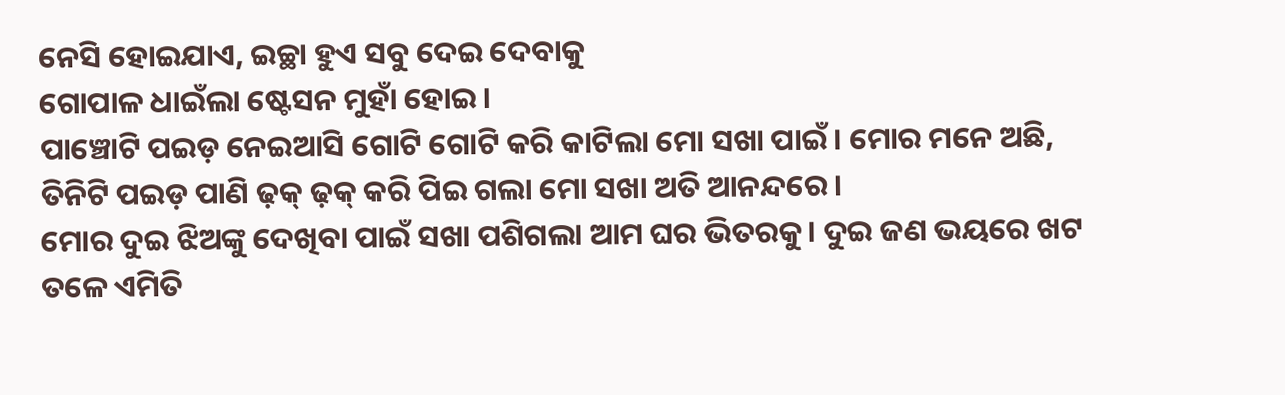ନେସି ହୋଇଯାଏ, ଇଚ୍ଛା ହୁଏ ସବୁ ଦେଇ ଦେବାକୁ
ଗୋପାଳ ଧାଇଁଲା ଷ୍ଟେସନ ମୁହାଁ ହୋଇ।
ପାଞ୍ଚୋଟି ପଇଡ଼ ନେଇଆସି ଗୋଟି ଗୋଟି କରି କାଟିଲା ମୋ ସଖା ପାଇଁ। ମୋର ମନେ ଅଛି, ତିନିଟି ପଇଡ଼ ପାଣି ଢ଼କ୍ ଢ଼କ୍ କରି ପିଇ ଗଲା ମୋ ସଖା ଅତି ଆନନ୍ଦରେ।
ମୋର ଦୁଇ ଝିଅଙ୍କୁ ଦେଖିବା ପାଇଁ ସଖା ପଶିଗଲା ଆମ ଘର ଭିତରକୁ। ଦୁଇ ଜଣ ଭୟରେ ଖଟ ତଳେ ଏମିତି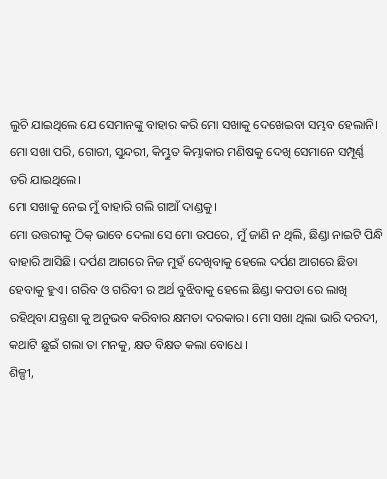ଲୁଚି ଯାଇଥିଲେ ଯେ ସେମାନଙ୍କୁ ବାହାର କରି ମୋ ସଖାକୁ ଦେଖେଇବା ସମ୍ଭବ ହେଲାନି। ମୋ ସଖା ପରି, ଗୋରୀ, ସୁନ୍ଦରୀ, କିମ୍ଭୁତ କିମ୍ଭାକାର ମଣିଷକୁ ଦେଖି ସେମାନେ ସମ୍ପୂର୍ଣ୍ଣ ଡରି ଯାଇଥିଲେ।
ମୋ ସଖାକୁ ନେଇ ମୁଁ ବାହାରି ଗଲି ଗାଆଁ ଦାଣ୍ଡକୁ।
ମୋ ଉତ୍ତରୀକୁ ଠିକ୍ ଭାବେ ଦେଲା ସେ ମୋ ଉପରେ, ମୁଁ ଜାଣି ନ ଥିଲି, ଛିଣ୍ଡା ନାଇଟି ପିନ୍ଧି ବାହାରି ଆସିଛି। ଦର୍ପଣ ଆଗରେ ନିଜ ମୁହଁ ଦେଖିବାକୁ ହେଲେ ଦର୍ପଣ ଆଗରେ ଛିଡା ହେବାକୁ ହୁଏ। ଗରିବ ଓ ଗରିବୀ ର ଅର୍ଥ ବୁଝିବାକୁ ହେଲେ ଛିଣ୍ଡା କପଡା ରେ ଲାଖି ରହିଥିବା ଯନ୍ତ୍ରଣା କୁ ଅନୁଭବ କରିବାର କ୍ଷମତା ଦରକାର। ମୋ ସଖା ଥିଲା ଭାରି ଦରଦୀ, କଥାଟି ଛୁଇଁ ଗଲା ତା ମନକୁ, କ୍ଷତ ବିକ୍ଷତ କଲା ବୋଧେ ।
ଶିଳ୍ପୀ,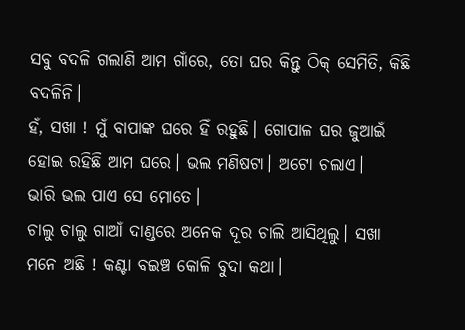ସବୁ ବଦଳି ଗଲାଣି ଆମ ଗାଁରେ, ତୋ ଘର କିନ୍ତୁ ଠିକ୍ ସେମିତି, କିଛି ବଦଳିନି।
ହଁ, ସଖା ! ମୁଁ ବାପାଙ୍କ ଘରେ ହିଁ ରହୁଛି। ଗୋପାଳ ଘର ଜୁଆଇଁ ହୋଇ ରହିଛି ଆମ ଘରେ। ଭଲ ମଣିଷଟା। ଅଟୋ ଚଲାଏ।
ଭାରି ଭଲ ପାଏ ସେ ମୋତେ।
ଚାଲୁ ଚାଲୁ ଗାଆଁ ଦାଣ୍ଡରେ ଅନେକ ଦୂର ଚାଲି ଆସିଥିଲୁ। ସଖା ମନେ ଅଛି ! କଣ୍ଟା ବଇଞ୍ଚ କୋଳି ବୁଦା କଥା।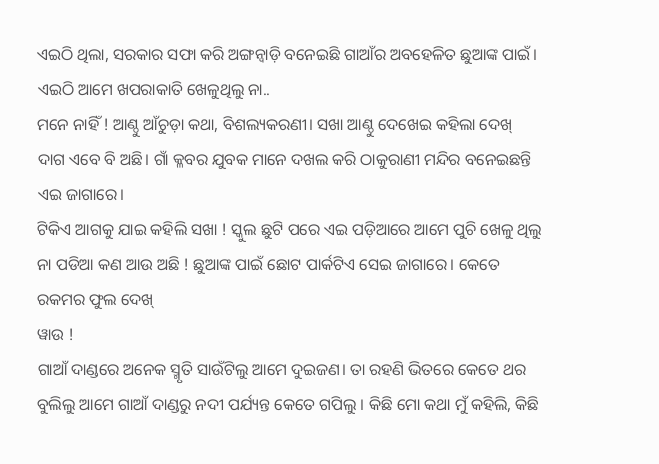ଏଇଠି ଥିଲା, ସରକାର ସଫା କରି ଅଙ୍ଗନ୍ଵାଡ଼ି ବନେଇଛି ଗାଆଁର ଅବହେଳିତ ଛୁଆଙ୍କ ପାଇଁ।
ଏଇଠି ଆମେ ଖପରାକାତି ଖେଳୁଥିଲୁ ନା..
ମନେ ନାହିଁ ! ଆଣ୍ଠୁ ଆଁଚୁଡ଼ା କଥା, ବିଶଲ୍ୟକରଣୀ। ସଖା ଆଣ୍ଠୁ ଦେଖେଇ କହିଲା ଦେଖ୍ ଦାଗ ଏବେ ବି ଅଛି। ଗାଁ କ୍ଳବର ଯୁବକ ମାନେ ଦଖଲ କରି ଠାକୁରାଣୀ ମନ୍ଦିର ବନେଇଛନ୍ତି ଏଇ ଜାଗାରେ।
ଟିକିଏ ଆଗକୁ ଯାଇ କହିଲି ସଖା ! ସ୍କୁଲ ଛୁଟି ପରେ ଏଇ ପଡ଼ିଆରେ ଆମେ ପୁଚି ଖେଳୁ ଥିଲୁ ନା ପଡିଆ କଣ ଆଉ ଅଛି ! ଛୁଆଙ୍କ ପାଇଁ ଛୋଟ ପାର୍କଟିଏ ସେଇ ଜାଗାରେ। କେତେ ରକମର ଫୁଲ ଦେଖ୍
ୱାଉ !
ଗାଆଁ ଦାଣ୍ଡରେ ଅନେକ ସ୍ମୃତି ସାଉଁଟିଲୁ ଆମେ ଦୁଇଜଣ। ତା ରହଣି ଭିତରେ କେତେ ଥର ବୁଲିଲୁ ଆମେ ଗାଆଁ ଦାଣ୍ଡରୁ ନଦୀ ପର୍ଯ୍ୟନ୍ତ କେତେ ଗପିଲୁ । କିଛି ମୋ କଥା ମୁଁ କହିଲି, କିଛି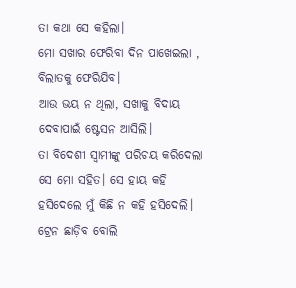ତା କଥା ସେ କହିଲା।
ମୋ ସଖାର ଫେରିବା ଦିନ ପାଖେଇଲା , ବିଲାତକୁ ଫେରିଯିବ।
ଆଉ ଭୟ ନ ଥିଲା, ସଖାକୁ ବିଦାୟ ଦେବାପାଇଁ ଷ୍ଟେସନ ଆସିଲି।
ତା ବିଦେଶୀ ସ୍ବାମୀଙ୍କୁ ପରିଚୟ କରିଦେଲା ସେ ମୋ ସହିତ। ସେ ହାୟ କହି ହସିଦେଲେ ମୁଁ କିଛି ନ କହି ହସିଦେଲି।
ଟ୍ରେନ ଛାଡ଼ିବ ବୋଲି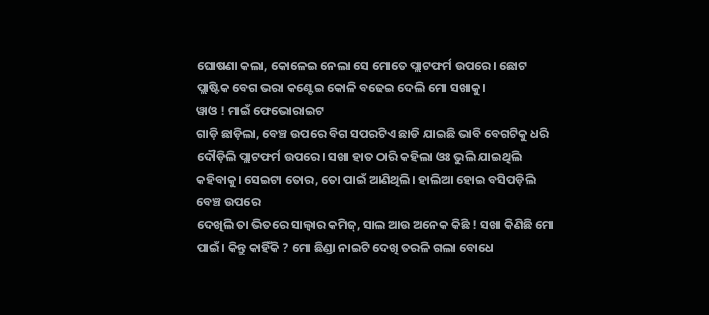ଘୋଷଣା କଲା, କୋଳେଇ ନେଲା ସେ ମୋତେ ପ୍ଲାଟଫର୍ମ ଉପରେ। ଛୋଟ ପ୍ଲାଷ୍ଟିକ ବେଗ ଭରା କଣ୍ଟେଇ କୋଳି ବଢେଇ ଦେଲି ମୋ ସଖାକୁ।
ୱାଓ ! ମାଇଁ ଫେଭୋରାଇଟ
ଗାଡ଼ି ଛାଡ଼ିଲା, ବେଞ୍ଚ ଉପରେ ବିଗ ସପରଟିଏ ଛାଡି ଯାଇଛି ଭାବି ବେଗଟିକୁ ଧରି ଦୌଡ଼ିଲି ପ୍ଲାଟଫର୍ମ ଉପରେ। ସଖା ହାତ ଠାରି କହିଲା ଓଃ ଭୁଲି ଯାଇଥିଲି କହିବାକୁ। ସେଇଟା ତୋର, ତୋ ପାଇଁ ଆଣିଥିଲି। ହାଲିଆ ହୋଇ ବସିପଡ଼ିଲି ବେଞ୍ଚ ଉପରେ
ଦେଖିଲି ତା ଭିତରେ ସାଲ୍ଵାର କମିଜ୍, ସାଲ ଆଉ ଅନେକ କିଛି ! ସଖା କିଣିଛି ମୋ ପାଇଁ। କିନ୍ତୁ କାହିଁକି ? ମୋ ଛିଣ୍ଡା ନାଇଟି ଦେଖି ତରଳି ଗଲା ବୋଧେ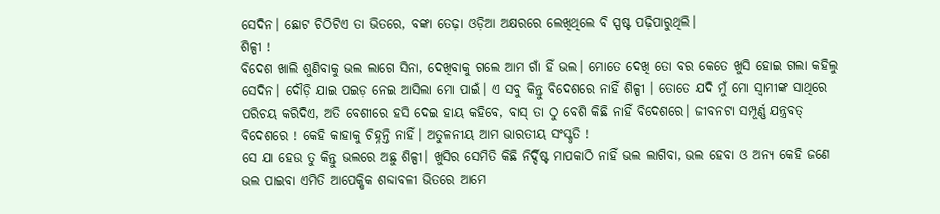ସେଦିନ। ଛୋଟ ଚିଠିଟିଏ ତା ଭିତରେ, ବଙ୍କା ତେଢ଼ା ଓଡ଼ିଆ ଅକ୍ଷରରେ ଲେଖିଥିଲେ ବି ସ୍ପଷ୍ଟ ପଢ଼ିପାରୁଥିଲି।
ଶିଳ୍ପୀ !
ବିଦେଶ ଖାଲି ଶୁଣିବାକୁ ଭଲ ଲାଗେ ସିନା, ଦେଖିବାକୁ ଗଲେ ଆମ ଗାଁ ହିଁ ଭଲ। ମୋତେ ଦେଖି ତୋ ବର କେତେ ଖୁସି ହୋଇ ଗଲା କହିଲୁ ସେଦିନ। ଦୌଡ଼ି ଯାଇ ପଇଡ଼ ନେଇ ଆସିଲା ମୋ ପାଇଁ। ଏ ସବୁ କିନ୍ତୁ ବିଦେଶରେ ନାହିଁ ଶିଳ୍ପୀ । ତୋତେ ଯଦି ମୁଁ ମୋ ସ୍ବାମୀଙ୍କ ସାଥିରେ ପରିଚୟ କରିଦିଏ, ଅତି ବେଶୀରେ ହସି ଦେଇ ହାୟ କହିବେ, ବାସ୍ ତା ଠୁ ବେଶି କିଛି ନାହିଁ ବିଦେଶରେ। ଜୀବନଟା ସମ୍ପୂର୍ଣ୍ଣ ଯନ୍ତ୍ରବତ୍ ବିଦେଶରେ ! କେହି କାହାକୁ ଚିହ୍ନନ୍ତି ନାହିଁ। ଅତୁଳନୀୟ ଆମ ଭାରତୀୟ ସଂସ୍କୃତି !
ସେ ଯା ହେଉ ତୁ କିନ୍ତୁ ଭଲରେ ଅଛୁ ଶିଳ୍ପୀ। ଖୁସିର ସେମିତି କିଛି ନିର୍ଦ୍ଦିଷ୍ଟ ମାପକାଠି ନାହିଁ ଭଲ ଲାଗିବା, ଭଲ ହେବା ଓ ଅନ୍ୟ କେହି ଜଣେ ଭଲ ପାଇବା ଏମିତି ଆପେକ୍ଷିକ ଶବ୍ଦାବଳୀ ଭିତରେ ଆମେ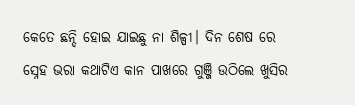କେତେ ଛନ୍ଦି ହୋଇ ଯାଇଛୁ ନା ଶିଳ୍ପୀ। ଦିନ ଶେଷ ରେ ସ୍ନେହ ଭରା କଥାଟିଏ କାନ ପାଖରେ ଗୁଞ୍ଜି ଉଠିଲେ ଖୁସିର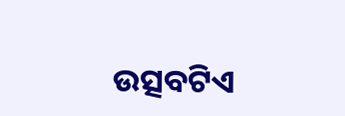ଉତ୍ସବଟିଏ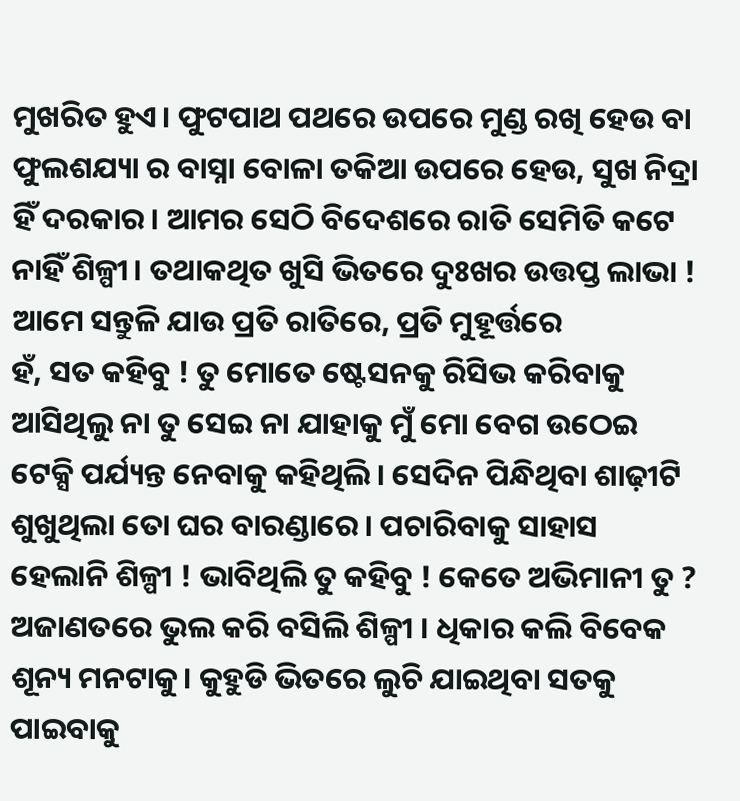ମୁଖରିତ ହୁଏ। ଫୁଟପାଥ ପଥରେ ଉପରେ ମୁଣ୍ଡ ରଖି ହେଉ ବା ଫୁଲଶଯ୍ୟା ର ବାସ୍ନା ବୋଳା ତକିଆ ଉପରେ ହେଉ, ସୁଖ ନିଦ୍ରା ହିଁ ଦରକାର। ଆମର ସେଠି ବିଦେଶରେ ରାତି ସେମିତି କଟେ ନାହିଁ ଶିଳ୍ପୀ। ତଥାକଥିତ ଖୁସି ଭିତରେ ଦୁଃଖର ଉତ୍ତପ୍ତ ଲାଭା ! ଆମେ ସନ୍ତୁଳି ଯାଉ ପ୍ରତି ରାତିରେ, ପ୍ରତି ମୁହୂର୍ତ୍ତରେ
ହଁ, ସତ କହିବୁ ! ତୁ ମୋତେ ଷ୍ଟେସନକୁ ରିସିଭ କରିବାକୁ ଆସିଥିଲୁ ନା ତୁ ସେଇ ନା ଯାହାକୁ ମୁଁ ମୋ ବେଗ ଉଠେଇ ଟେକ୍ସି ପର୍ଯ୍ୟନ୍ତ ନେବାକୁ କହିଥିଲି। ସେଦିନ ପିନ୍ଧିଥିବା ଶାଢ଼ୀଟି ଶୁଖୁଥିଲା ତୋ ଘର ବାରଣ୍ଡାରେ। ପଚାରିବାକୁ ସାହାସ ହେଲାନି ଶିଳ୍ପୀ ! ଭାବିଥିଲି ତୁ କହିବୁ ! କେତେ ଅଭିମାନୀ ତୁ ? ଅଜାଣତରେ ଭୁଲ କରି ବସିଲି ଶିଳ୍ପୀ । ଧିକାର କଲି ବିବେକ ଶୂନ୍ୟ ମନଟାକୁ। କୁହୁଡି ଭିତରେ ଲୁଚି ଯାଇଥିବା ସତକୁ ପାଇବାକୁ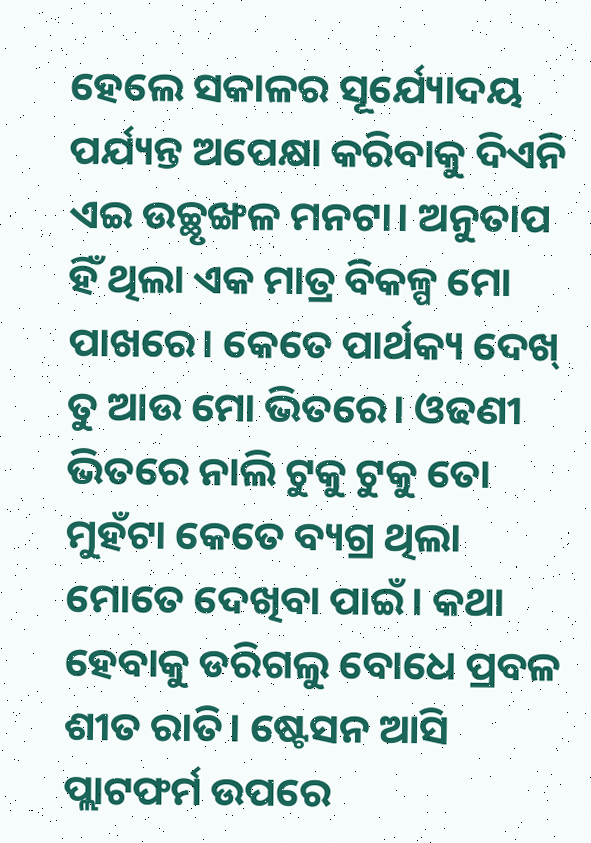ହେଲେ ସକାଳର ସୂର୍ଯ୍ୟୋଦୟ ପର୍ଯ୍ୟନ୍ତ ଅପେକ୍ଷା କରିବାକୁ ଦିଏନି ଏଇ ଉଚ୍ଛୃଙ୍ଖଳ ମନଟା। ଅନୁତାପ ହିଁ ଥିଲା ଏକ ମାତ୍ର ବିକଳ୍ପ ମୋ ପାଖରେ। କେତେ ପାର୍ଥକ୍ୟ ଦେଖ୍ ତୁ ଆଉ ମୋ ଭିତରେ। ଓଢଣୀ ଭିତରେ ନାଲି ଟୁକୁ ଟୁକୁ ତୋ ମୁହଁଟା କେତେ ବ୍ୟଗ୍ର ଥିଲା ମୋତେ ଦେଖିବା ପାଇଁ। କଥା ହେବାକୁ ଡରିଗଲୁ ବୋଧେ ପ୍ରବଳ ଶୀତ ରାତି। ଷ୍ଟେସନ ଆସି ପ୍ଲାଟଫର୍ମ ଉପରେ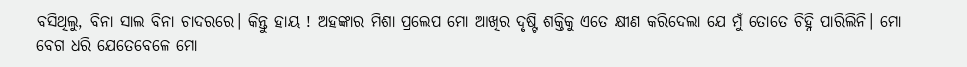ବସିଥିଲୁ, ବିନା ସାଲ ବିନା ଚାଦରରେ। କିନ୍ତୁ ହାୟ ! ଅହଙ୍କାର ମିଶା ପ୍ରଲେପ ମୋ ଆଖିର ଦୃଷ୍ଟି ଶକ୍ତିକୁ ଏତେ କ୍ଷୀଣ କରିଦେଲା ଯେ ମୁଁ ତୋତେ ଚିହ୍ନି ପାରିଲିନି। ମୋ ବେଗ ଧରି ଯେତେବେଳେ ମୋ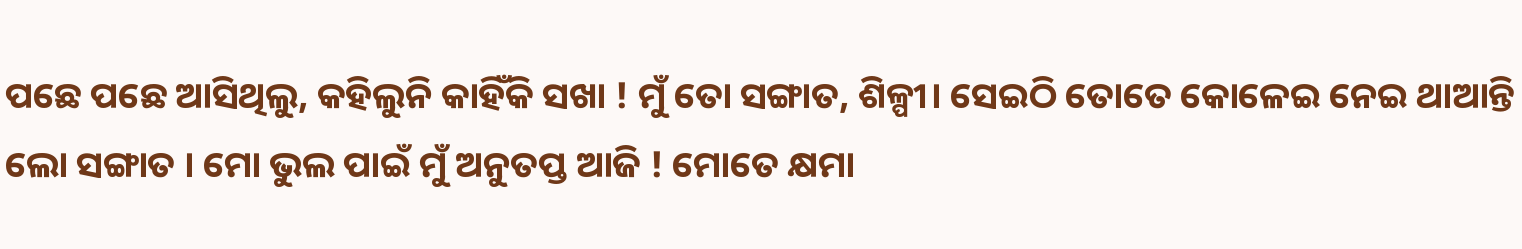ପଛେ ପଛେ ଆସିଥିଲୁ, କହିଲୁନି କାହିଁକି ସଖା ! ମୁଁ ତୋ ସଙ୍ଗାତ, ଶିଳ୍ପୀ। ସେଇଠି ତୋତେ କୋଳେଇ ନେଇ ଥାଆନ୍ତି ଲୋ ସଙ୍ଗାତ । ମୋ ଭୁଲ ପାଇଁ ମୁଁ ଅନୁତପ୍ତ ଆଜି ! ମୋତେ କ୍ଷମା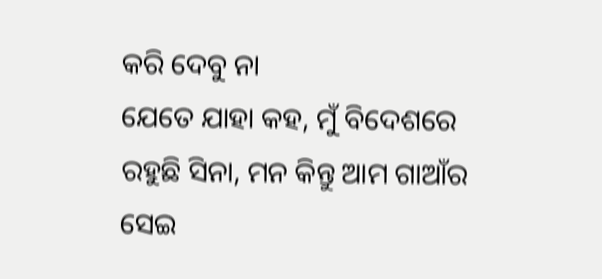କରି ଦେବୁ ନା
ଯେତେ ଯାହା କହ, ମୁଁ ବିଦେଶରେ ରହୁଛି ସିନା, ମନ କିନ୍ତୁ ଆମ ଗାଆଁର ସେଇ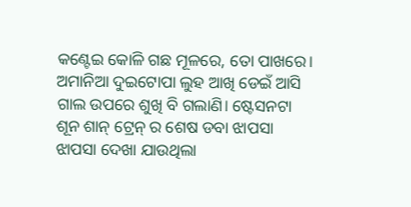କଣ୍ଟେଇ କୋଳି ଗଛ ମୂଳରେ, ତୋ ପାଖରେ।
ଅମାନିଆ ଦୁଇଟୋପା ଲୁହ ଆଖି ଡେଇଁ ଆସି ଗାଲ ଉପରେ ଶୁଖି ବି ଗଲାଣି। ଷ୍ଟେସନଟା ଶୂନ ଶାନ୍ ଟ୍ରେନ୍ ର ଶେଷ ଡବା ଝାପସା ଝାପସା ଦେଖା ଯାଉଥିଲା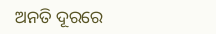ଅନତି ଦୂରରେ